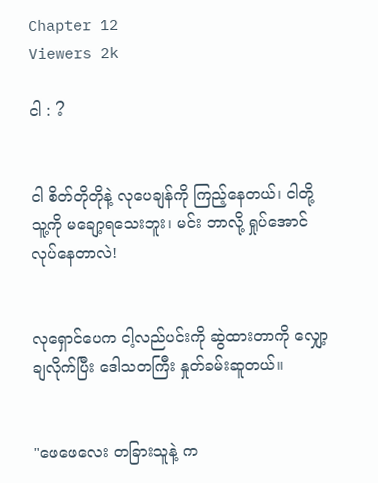Chapter 12
Viewers 2k

ငါ : ?


ငါ စိတ်တိုတိုနဲ့ လုပေချန်ကို ကြည့်နေတယ်၊ ငါတို့ သူ့ကို မချော့ရသေးဘူး၊ မင်း ဘာလို့ ရှုပ်အောင်လုပ်နေတာလဲ!


လုရှောင်ပေက ငါ့လည်ပင်းကို ဆွဲထားတာကို လျှော့ချလိုက်ပြီး ဒေါသတကြီး နှုတ်ခမ်းဆူတယ်။


"ဖေဖေလေး တခြားသူနဲ့ က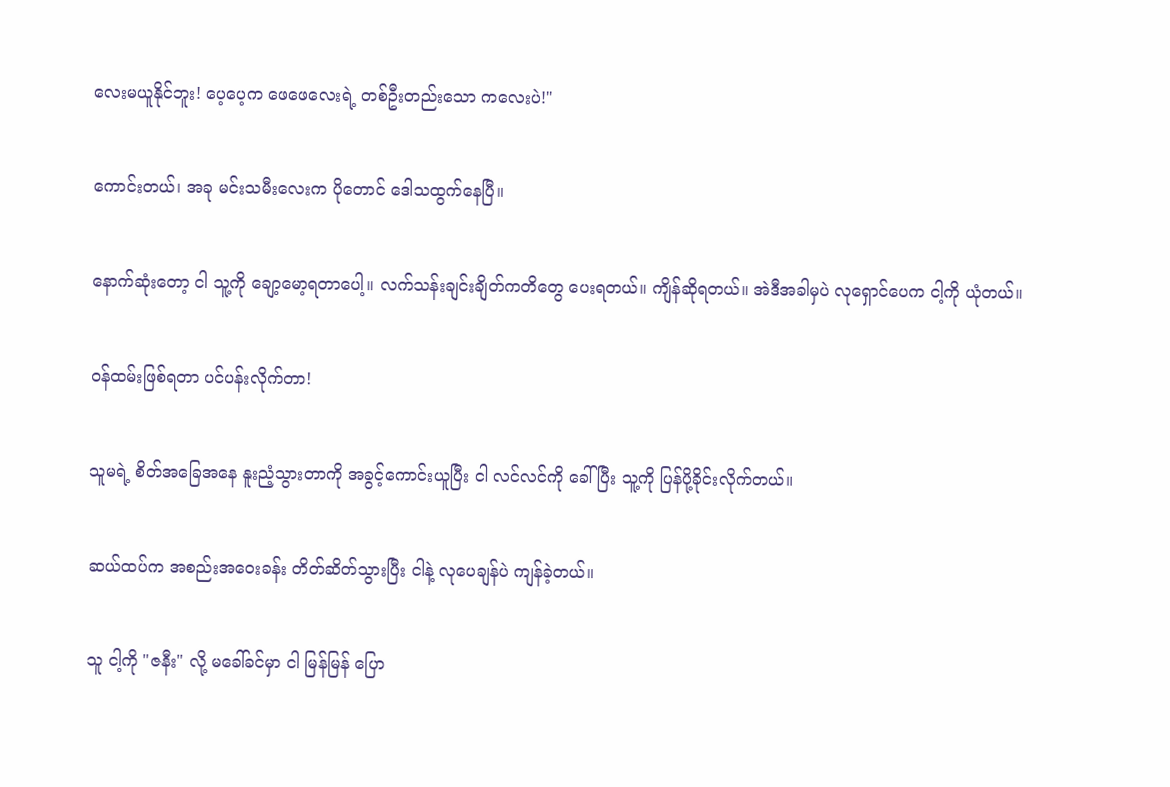လေးမယူနိုင်ဘူး! ပေ့ပေ့က ဖေဖေလေးရဲ့ တစ်ဦးတည်းသော ကလေးပဲ!"


ကောင်းတယ်၊ အခု မင်းသမီးလေးက ပိုတောင် ဒေါသထွက်နေပြီ။


နောက်ဆုံးတော့ ငါ သူ့ကို ချော့မော့ရတာပေါ့။ လက်သန်းချင်းချိတ်ကတိတွေ ပေးရတယ်။ ကျိန်ဆိုရတယ်။ အဲဒီအခါမှပဲ လုရှောင်ပေက ငါ့ကို ယုံတယ်။


ဝန်ထမ်းဖြစ်ရတာ ပင်ပန်းလိုက်တာ!


သူမရဲ့ စိတ်အခြေအနေ နူးညံ့သွားတာကို အခွင့်ကောင်းယူပြီး ငါ လင်လင်ကို ခေါ်ပြီး သူ့ကို ပြန်ပို့ခိုင်းလိုက်တယ်။


ဆယ်ထပ်က အစည်းအဝေးခန်း တိတ်ဆိတ်သွားပြီး ငါနဲ့ လုပေချန်ပဲ ကျန်ခဲ့တယ်။


သူ ငါ့ကို "ဇနီး" လို့ မခေါ်ခင်မှာ ငါ မြန်မြန် ပြော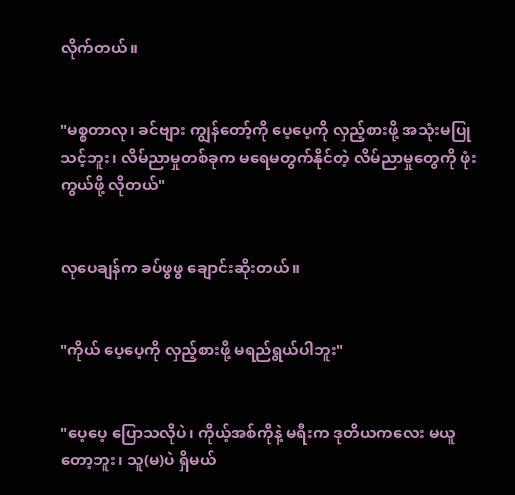လိုက်တယ်။


"မစ္စတာလု၊ ခင်ဗျား ကျွန်တော့်ကို ပေ့ပေ့ကို လှည့်စားဖို့ အသုံးမပြုသင့်ဘူး၊ လိမ်ညာမှုတစ်ခုက မရေမတွက်နိုင်တဲ့ လိမ်ညာမှုတွေကို ဖုံးကွယ်ဖို့ လိုတယ်"


လုပေချန်က ခပ်ဖွဖွ ချောင်းဆိုးတယ်။


"ကိုယ် ပေ့ပေ့ကို လှည့်စားဖို့ မရည်ရွယ်ပါဘူး"


"ပေ့ပေ့ ပြောသလိုပဲ၊ ကိုယ့်အစ်ကိုနဲ့ မရီးက ဒုတိယကလေး မယူတော့ဘူး၊ သူ(မ)ပဲ ရှိမယ်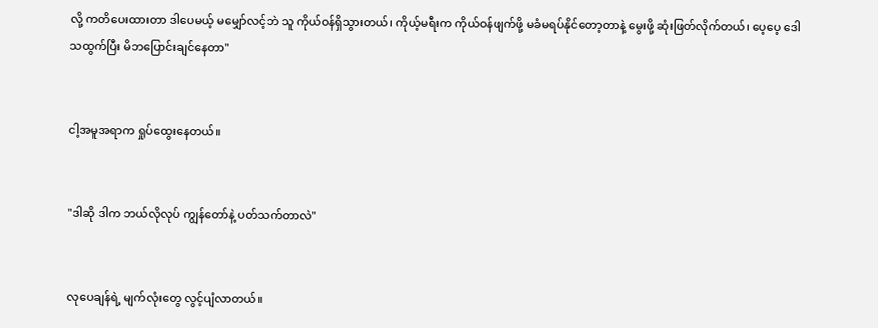လို့ ကတိပေးထားတာ ဒါပေမယ့် မမျှော်လင့်ဘဲ သူ ကိုယ်ဝန်ရှိသွားတယ်၊ ကိုယ့်မရီးက ကိုယ်ဝန်ဖျက်ဖို့ မခံမရပ်နိုင်တော့တာနဲ့ မွေးဖို့ ဆုံးဖြတ်လိုက်တယ်၊ ပေ့ပေ့ ဒေါသထွက်ပြီး မိဘပြောင်းချင်နေတာ"


ငါ့အမူအရာက ရှုပ်ထွေးနေတယ်။


"ဒါဆို ဒါက ဘယ်လိုလုပ် ကျွန်တော်နဲ့ ပတ်သက်တာလဲ"


လုပေချန်ရဲ့ မျက်လုံးတွေ လွင့်ပျံလာတယ်။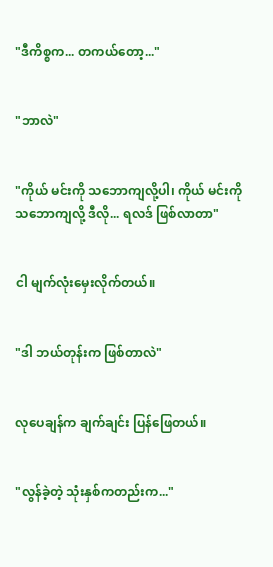"ဒီကိစ္စက... တကယ်တော့..."


"ဘာလဲ"


"ကိုယ် မင်းကို သဘောကျလို့ပါ၊ ကိုယ် မင်းကို သဘောကျလို့ ဒီလို... ရလဒ် ဖြစ်လာတာ"


ငါ မျက်လုံးမှေးလိုက်တယ်။


"ဒါ ဘယ်တုန်းက ဖြစ်တာလဲ"


လုပေချန်က ချက်ချင်း ပြန်ဖြေတယ်။


"လွန်ခဲ့တဲ့ သုံးနှစ်ကတည်းက..."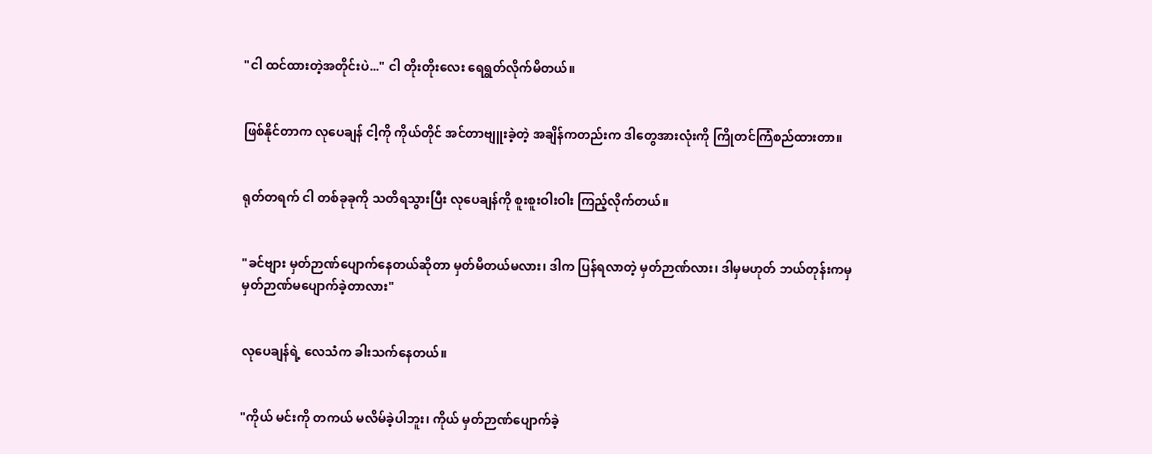"ငါ ထင်ထားတဲ့အတိုင်းပဲ..." ငါ တိုးတိုးလေး ရေရွတ်လိုက်မိတယ်။


ဖြစ်နိုင်တာက လုပေချန် ငါ့ကို ကိုယ်တိုင် အင်တာဗျူးခဲ့တဲ့ အချိန်ကတည်းက ဒါတွေအားလုံးကို ကြိုတင်ကြံစည်ထားတာ။


ရုတ်တရက် ငါ တစ်ခုခုကို သတိရသွားပြီး လုပေချန်ကို စူးစူးဝါးဝါး ကြည့်လိုက်တယ်။


"ခင်ဗျား မှတ်ဉာဏ်ပျောက်နေတယ်ဆိုတာ မှတ်မိတယ်မလား၊ ဒါက ပြန်ရလာတဲ့ မှတ်ဉာဏ်လား၊ ဒါမှမဟုတ် ဘယ်တုန်းကမှ မှတ်ဉာဏ်မ‌ပျောက်ခဲ့တာလား"


လုပေချန်ရဲ့ လေသံက ခါးသက်နေတယ်။


"ကိုယ် မင်းကို တကယ် မလိမ်ခဲ့ပါဘူး၊ ကိုယ် မှတ်ဉာဏ်ပျောက်ခဲ့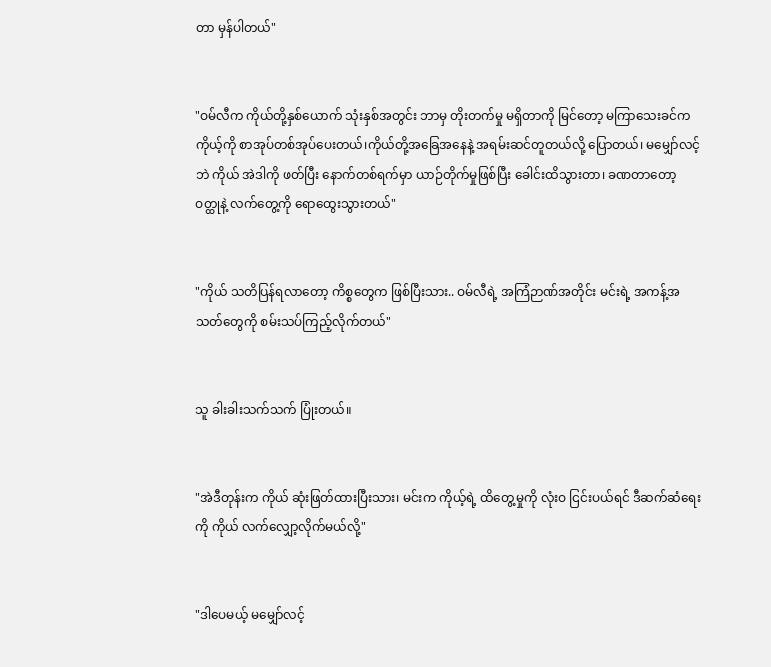တာ မှန်ပါတယ်"


"ဝမ်လီက ကိုယ်တို့နှစ်ယောက် သုံးနှစ်အတွင်း ဘာမှ တိုးတက်မှု မရှိတာကို မြင်တော့ မကြာသေးခင်က ကိုယ့်ကို စာအုပ်တစ်အုပ်ပေးတယ်၊ကိုယ်တို့အခြေအနေနဲ့ အရမ်းဆင်တူတယ်လို့ ပြောတယ်၊ မမျှော်လင့်ဘဲ ကိုယ် အဲဒါကို ဖတ်ပြီး နောက်တစ်ရက်မှာ ယာဉ်တိုက်မှုဖြစ်ပြီး ခေါင်းထိသွားတာ၊ ခဏတာတော့ ဝတ္ထုနဲ့ လက်တွေ့ကို ရောထွေးသွားတယ်"


"ကိုယ် သတိပြန်ရလာတော့ ကိစ္စတွေက ဖြစ်ပြီးသား.. ဝမ်လီရဲ့ အကြံဉာဏ်အတိုင်း မင်းရဲ့ အကန့်အသတ်တွေကို စမ်းသပ်ကြည့်လိုက်တယ်"


သူ ခါးခါးသက်သက် ပြုံးတယ်။


"အဲဒီတုန်းက ကိုယ် ဆုံးဖြတ်ထားပြီးသား၊ မင်းက ကိုယ့်ရဲ့ ထိတွေ့မှုကို လုံးဝ ငြင်းပယ်ရင် ဒီဆက်ဆံရေးကို ကိုယ် လက်လျှော့လိုက်မယ်လို့"


"ဒါပေမယ့် မမျှော်လင့်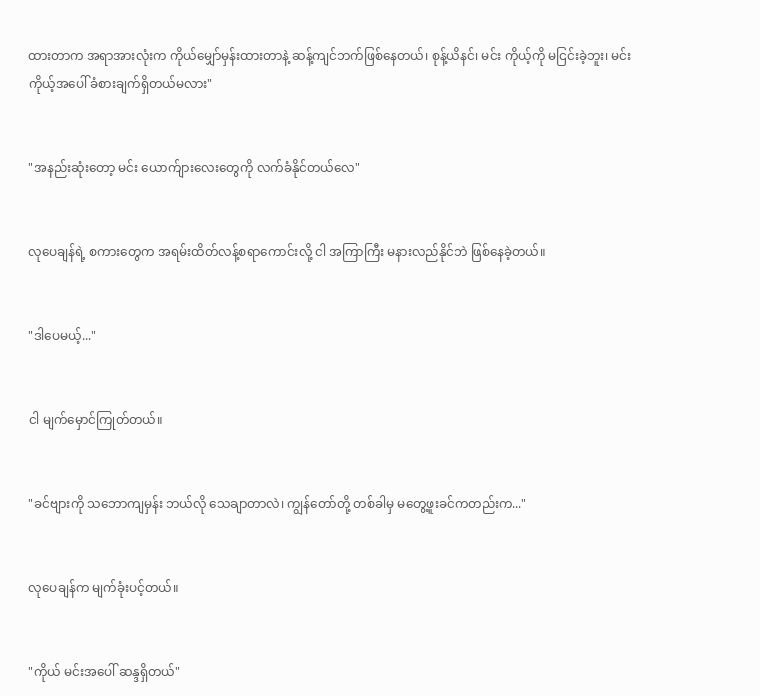ထားတာက အရာအားလုံးက ကိုယ်မျှော်မှန်းထားတာနဲ့ ဆန့်ကျင်ဘက်ဖြစ်နေတယ်၊ စုန့်ယိနင်၊ မင်း ကိုယ့်ကို မငြင်းခဲ့ဘူး၊ မင်း ကိုယ့်အပေါ် ခံစားချက်ရှိတယ်မလား"


"အနည်းဆုံးတော့ မင်း ယောက်ျားလေးတွေကို လက်ခံနိုင်တယ်လေ"


လုပေချန်ရဲ့ စကားတွေက အရမ်းထိတ်လန့်စရာကောင်းလို့ ငါ အကြာကြီး မနားလည်နိုင်ဘဲ ဖြစ်နေခဲ့တယ်။


"ဒါပေမယ့်..."


ငါ မျက်မှောင်ကြုတ်တယ်။


"ခင်ဗျားကို သဘောကျမှန်း ဘယ်လို သေချာတာလဲ၊ ကျွန်တော်တို့ တစ်ခါမှ မတွေ့ဖူးခင်ကတည်းက..."


လုပေချန်က မျက်ခုံးပင့်တယ်။


"ကိုယ် မင်းအပေါ် ဆန္ဒရှိတယ်"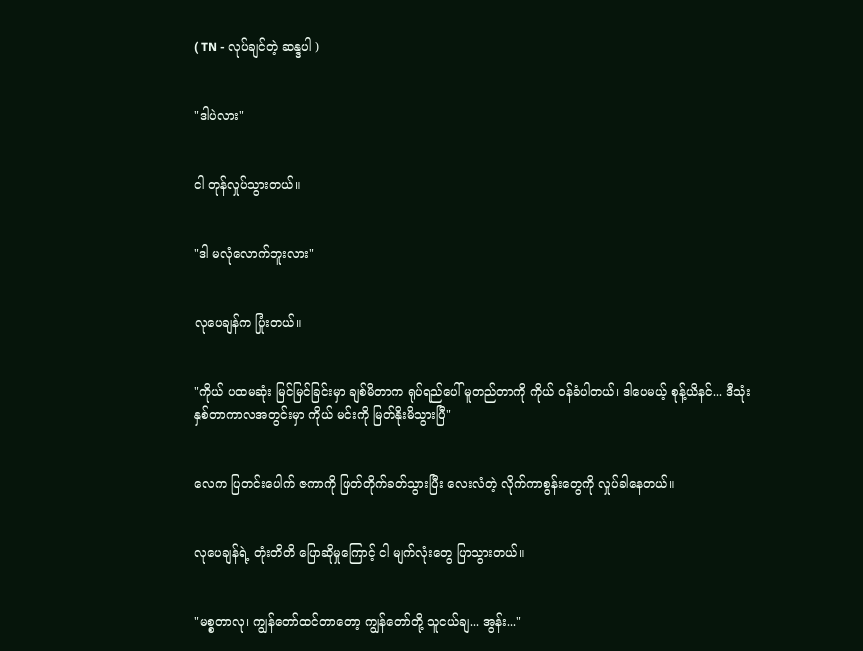( TN - လုပ်ချင်တဲ့ ဆန္ဒပါ )


"ဒါပဲလား"


ငါ တုန်လှုပ်သွားတယ်။


"ဒါ မလုံလောက်ဘူးလား"


လုပေချန်က ပြုံးတယ်။


"ကိုယ် ပထမဆုံး မြင်မြင်ခြင်းမှာ ချစ်မိတာက ရုပ်ရည်ပေါ် မူတည်တာကို ကိုယ် ဝန်ခံပါတယ်၊ ဒါပေမယ့် စုန့်ယိနင်... ဒီသုံးနှစ်တာကာလအတွင်းမှာ ကိုယ် မင်းကို မြတ်နိုးမိသွားပြီ"


လေက ပြတင်းပေါက် ဇကာကို ဖြတ်တိုက်ခတ်သွားပြီး လေးလံတဲ့ လိုက်ကာစွန်းတွေကို လှုပ်ခါနေတယ်။


လုပေချန်ရဲ့ တုံးတိတိ ပြောဆိုမှုကြောင့် ငါ မျက်လုံးတွေ ပြာသွားတယ်။


"မစ္စတာလု၊ ကျွန်တော်ထင်တာတော့ ကျွန်တော်တို့ သူငယ်ချ... အွန်း..."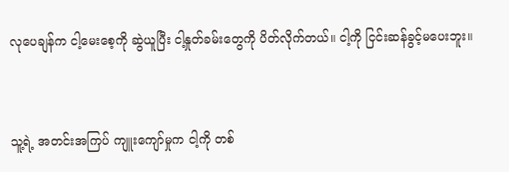လုပေချန်က ငါ့မေးစေ့ကို ဆွဲယူပြီး ငါ့နှုတ်ခမ်းတွေကို ပိတ်လိုက်တယ်။ ငါ့ကို ငြင်းဆန်ခွင့်မပေးဘူး။


သူ့ရဲ့ အတင်းအကြပ် ကျူးကျော်မှုက ငါ့ကို တစ်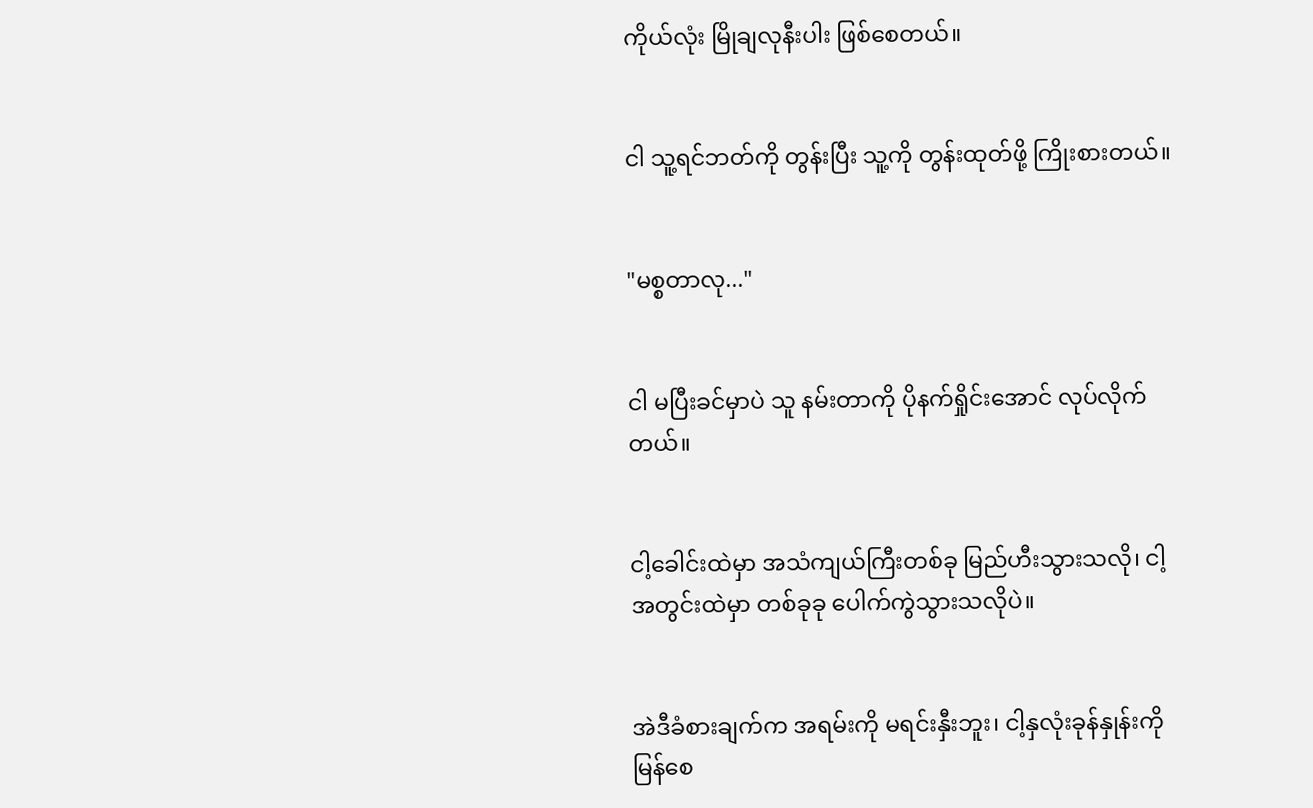ကိုယ်လုံး မြိုချလုနီးပါး ဖြစ်စေတယ်။


ငါ သူ့ရင်ဘတ်ကို တွန်းပြီး သူ့ကို တွန်းထုတ်ဖို့ ကြိုးစားတယ်။


"မစ္စတာလု..."


ငါ မပြီးခင်မှာပဲ သူ နမ်းတာကို ပိုနက်ရှိုင်းအောင် လုပ်လိုက်တယ်။


ငါ့ခေါင်းထဲမှာ အသံကျယ်ကြီးတစ်ခု မြည်ဟီးသွားသလို၊ ငါ့အတွင်းထဲမှာ တစ်ခုခု ပေါက်ကွဲသွားသလိုပဲ။


အဲဒီခံစားချက်က အရမ်းကို မရင်းနှီးဘူး၊ ငါ့နှလုံးခုန်နှုန်းကို မြန်စေ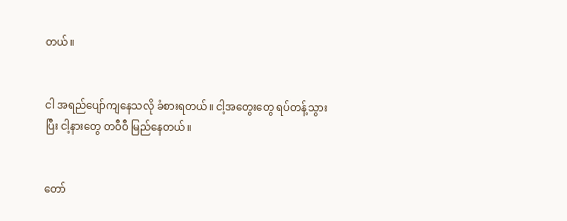တယ်။


ငါ အရည်ပျော်ကျနေသလို ခံစားရတယ်။ ငါ့အတွေးတွေ ရပ်တန့်သွားပြီး ငါ့နားတွေ တဝီဝီ မြည်နေတယ်။


တော်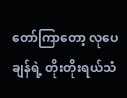တော်ကြာတော့ လုပေချန်ရဲ့ တိုးတိုးရယ်သံ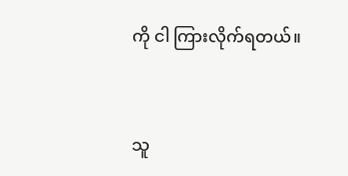ကို ငါ ကြားလိုက်ရတယ်။


သူ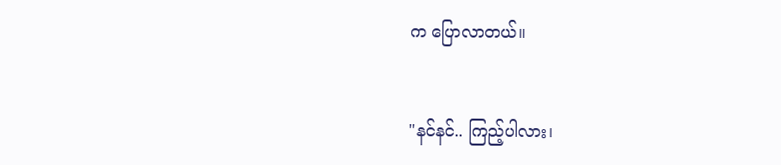က ပြောလာတယ်။


"နင်နင်.. ကြည့်ပါလား၊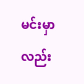မင်းမှာလည်း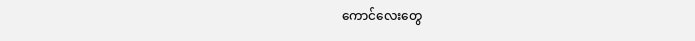ကောင်လေးတွေ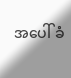အပေါ် ခံ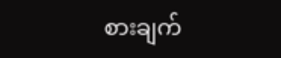စားချက်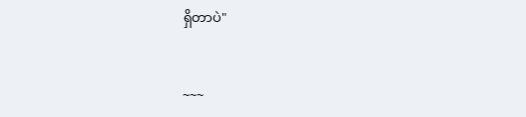ရှိတာပဲ"


~~~